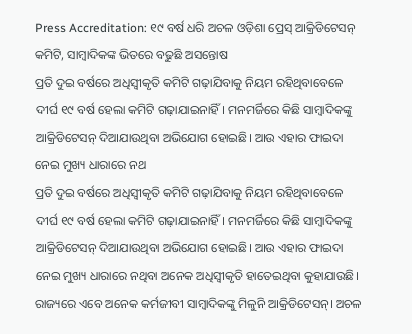Press Accreditation: ୧୯ ବର୍ଷ ଧରି ଅଚଳ ଓଡ଼ିଶା ପ୍ରେସ୍ ଆକ୍ରିଡିଟେସନ୍ କମିଟି, ସାମ୍ବାଦିକଙ୍କ ଭିତରେ ବଢୁଛି ଅସନ୍ତୋଷ
ପ୍ରତି ଦୁଇ ବର୍ଷରେ ଅଧିସ୍ୱୀକୃତି କମିଟି ଗଢ଼ାଯିବାକୁ ନିୟମ ରହିଥିବାବେଳେ ଦୀର୍ଘ ୧୯ ବର୍ଷ ହେଲା କମିଟି ଗଢ଼ାଯାଇନାହିଁ। ମନମର୍ଜିରେ କିଛି ସାମ୍ବାଦିକଙ୍କୁ ଆକ୍ରିଡିଟେସନ୍ ଦିଆଯାଉଥିବା ଅଭିଯୋଗ ହୋଇଛି। ଆଉ ଏହାର ଫାଇଦା ନେଇ ମୁଖ୍ୟ ଧାରାରେ ନଥ
ପ୍ରତି ଦୁଇ ବର୍ଷରେ ଅଧିସ୍ୱୀକୃତି କମିଟି ଗଢ଼ାଯିବାକୁ ନିୟମ ରହିଥିବାବେଳେ ଦୀର୍ଘ ୧୯ ବର୍ଷ ହେଲା କମିଟି ଗଢ଼ାଯାଇନାହିଁ। ମନମର୍ଜିରେ କିଛି ସାମ୍ବାଦିକଙ୍କୁ ଆକ୍ରିଡିଟେସନ୍ ଦିଆଯାଉଥିବା ଅଭିଯୋଗ ହୋଇଛି। ଆଉ ଏହାର ଫାଇଦା ନେଇ ମୁଖ୍ୟ ଧାରାରେ ନଥିବା ଅନେକ ଅଧିସ୍ୱୀକୃତି ହାତେଇଥିବା କୁହାଯାଉଛି।
ରାଜ୍ୟରେ ଏବେ ଅନେକ କର୍ମଜୀବୀ ସାମ୍ବାଦିକଙ୍କୁ ମିଳୁନି ଆକ୍ରିଡିଟେସନ୍। ଅଚଳ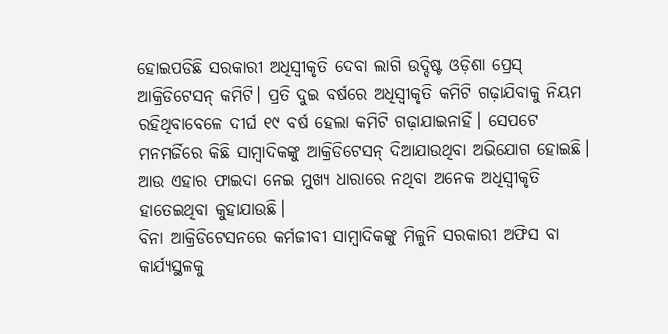ହୋଇପଡିଛି ସରକାରୀ ଅଧିସ୍ୱୀକୃତି ଦେବା ଲାଗି ଉଦ୍ଦିଷ୍ଟ ଓଡ଼ିଶା ପ୍ରେସ୍ ଆକ୍ରିଡିଟେସନ୍ କମିଟି। ପ୍ରତି ଦୁଇ ବର୍ଷରେ ଅଧିସ୍ୱୀକୃତି କମିଟି ଗଢ଼ାଯିବାକୁ ନିୟମ ରହିଥିବାବେଳେ ଦୀର୍ଘ ୧୯ ବର୍ଷ ହେଲା କମିଟି ଗଢ଼ାଯାଇନାହିଁ। ସେପଟେ ମନମର୍ଜିରେ କିଛି ସାମ୍ବାଦିକଙ୍କୁ ଆକ୍ରିଡିଟେସନ୍ ଦିଆଯାଉଥିବା ଅଭିଯୋଗ ହୋଇଛି। ଆଉ ଏହାର ଫାଇଦା ନେଇ ମୁଖ୍ୟ ଧାରାରେ ନଥିବା ଅନେକ ଅଧିସ୍ୱୀକୃତି ହାତେଇଥିବା କୁହାଯାଉଛି।
ବିନା ଆକ୍ରିଡିଟେସନରେ କର୍ମଜୀବୀ ସାମ୍ବାଦିକଙ୍କୁ ମିଳୁନି ସରକାରୀ ଅଫିସ ବା କାର୍ଯ୍ୟସ୍ଥଳକୁ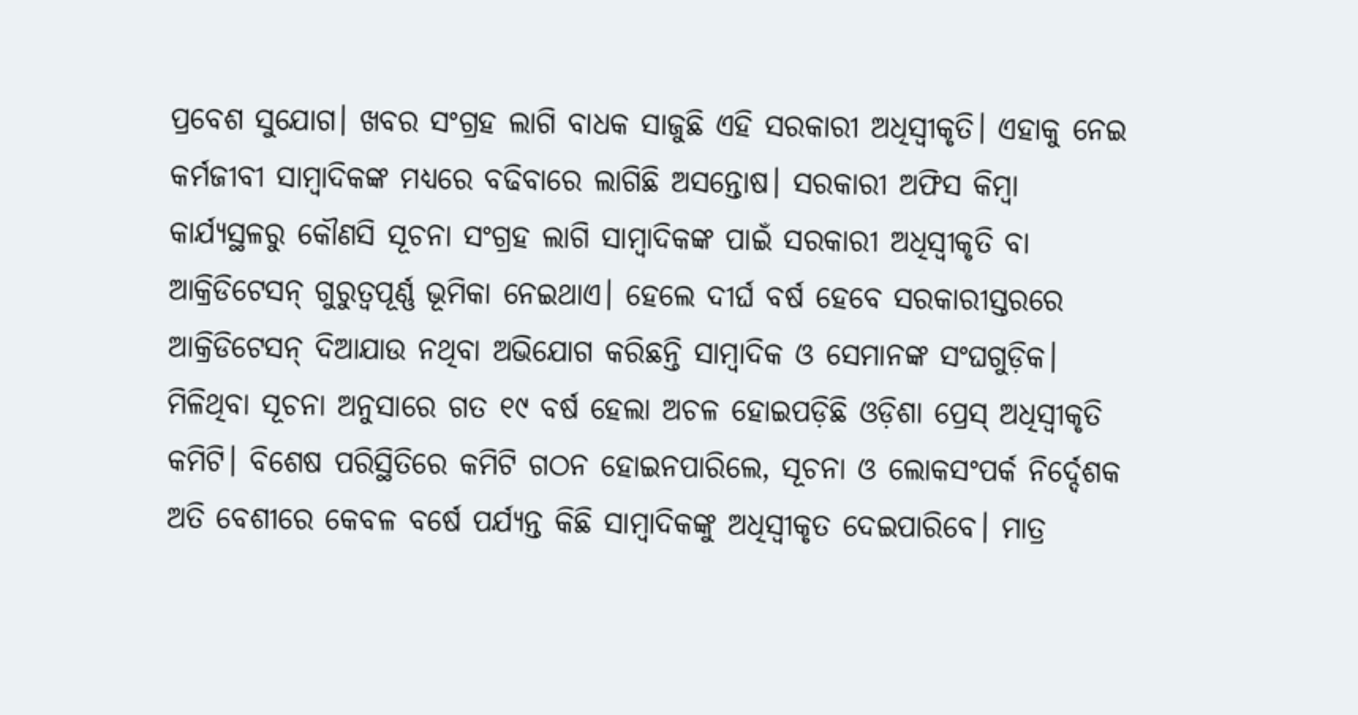ପ୍ରବେଶ ସୁଯୋଗ। ଖବର ସଂଗ୍ରହ ଲାଗି ବାଧକ ସାଜୁଛି ଏହି ସରକାରୀ ଅଧିସ୍ୱୀକୃତି। ଏହାକୁ ନେଇ କର୍ମଜୀବୀ ସାମ୍ବାଦିକଙ୍କ ମଧ୍ୟରେ ବଢିବାରେ ଲାଗିଛି ଅସନ୍ତୋଷ। ସରକାରୀ ଅଫିସ କିମ୍ବା କାର୍ଯ୍ୟସ୍ଥଳରୁ କୌଣସି ସୂଚନା ସଂଗ୍ରହ ଲାଗି ସାମ୍ବାଦିକଙ୍କ ପାଇଁ ସରକାରୀ ଅଧିସ୍ୱୀକୃତି ବା ଆକ୍ରିଡିଟେସନ୍ ଗୁରୁତ୍ୱପୂର୍ଣ୍ଣ ଭୂମିକା ନେଇଥାଏ। ହେଲେ ଦୀର୍ଘ ବର୍ଷ ହେବେ ସରକାରୀସ୍ତରରେ ଆକ୍ରିଡିଟେସନ୍ ଦିଆଯାଉ ନଥିବା ଅଭିଯୋଗ କରିଛନ୍ତି ସାମ୍ବାଦିକ ଓ ସେମାନଙ୍କ ସଂଘଗୁଡ଼ିକ।
ମିଳିଥିବା ସୂଚନା ଅନୁସାରେ ଗତ ୧୯ ବର୍ଷ ହେଲା ଅଚଳ ହୋଇପଡ଼ିଛି ଓଡ଼ିଶା ପ୍ରେସ୍ ଅଧିସ୍ୱୀକୃତି କମିଟି। ବିଶେଷ ପରିସ୍ଥିତିରେ କମିଟି ଗଠନ ହୋଇନପାରିଲେ, ସୂଚନା ଓ ଲୋକସଂପର୍କ ନିର୍ଦ୍ଦେଶକ ଅତି ବେଶୀରେ କେବଳ ବର୍ଷେ ପର୍ଯ୍ୟନ୍ତ କିଛି ସାମ୍ବାଦିକଙ୍କୁ ଅଧିସ୍ୱୀକୃତ ଦେଇପାରିବେ। ମାତ୍ର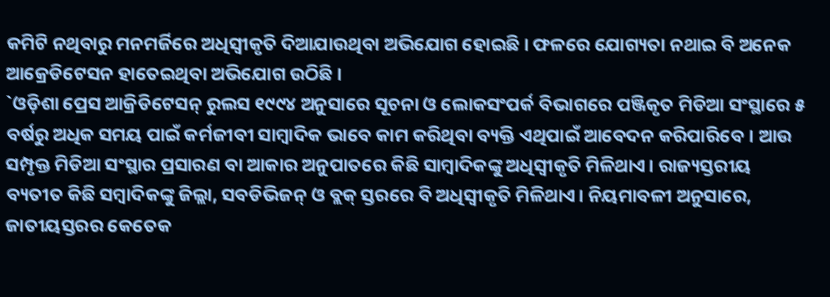କମିଟି ନଥିବାରୁ ମନମର୍ଜିରେ ଅଧିସ୍ୱୀକୃତି ଦିଆଯାଉଥିବା ଅଭିଯୋଗ ହୋଇଛି। ଫଳରେ ଯୋଗ୍ୟତା ନଥାଇ ବି ଅନେକ ଆକ୍ରେଡିଟେସନ ହାତେଇଥିବା ଅଭିଯୋଗ ଉଠିଛି।
`ଓଡ଼ିଶା ପ୍ରେସ ଆକ୍ରିଡିଟେସନ୍ ରୁଲସ ୧୯୯୪ ଅନୁସାରେ ସୂଚନା ଓ ଲୋକସଂପର୍କ ବିଭାଗରେ ପଞ୍ଜିକୃତ ମିଡିଆ ସଂସ୍ଥାରେ ୫ ବର୍ଷରୁ ଅଧିକ ସମୟ ପାଇଁ କର୍ମଜୀବୀ ସାମ୍ବାଦିକ ଭାବେ କାମ କରିଥିବା ବ୍ୟକ୍ତି ଏଥିପାଇଁ ଆବେଦନ କରିପାରିବେ। ଆଉ ସମ୍ପୃକ୍ତ ମିଡିଆ ସଂସ୍ଥାର ପ୍ରସାରଣ ବା ଆକାର ଅନୁପାତରେ କିଛି ସାମ୍ବାଦିକଙ୍କୁ ଅଧିସ୍ୱୀକୃତି ମିଳିଥାଏ। ରାଜ୍ୟସ୍ତରୀୟ ବ୍ୟତୀତ କିଛି ସମ୍ବାଦିକଙ୍କୁ ଜିଲ୍ଲା, ସବଡିଭିଜନ୍ ଓ ବ୍ଲକ୍ ସ୍ତରରେ ବି ଅଧିସ୍ୱୀକୃତି ମିଳିଥାଏ। ନିୟମାବଳୀ ଅନୁସାରେ, ଜାତୀୟସ୍ତରର କେତେକ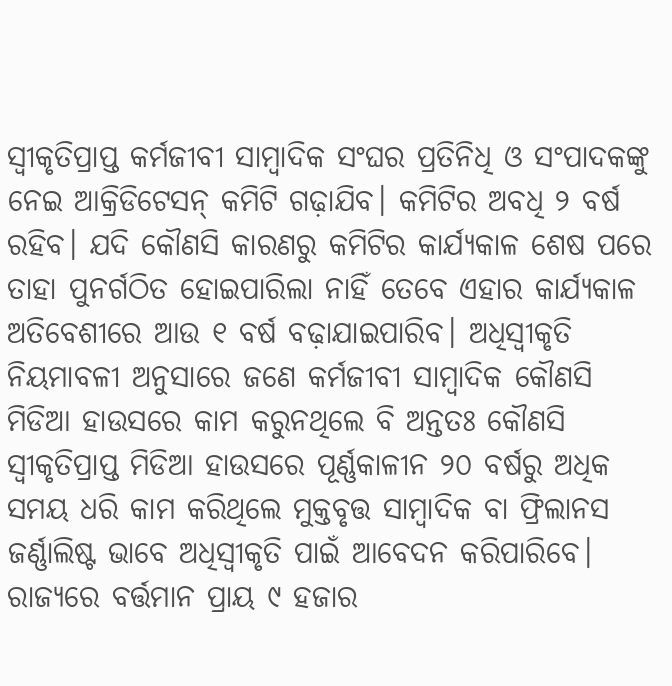ସ୍ୱୀକୃତିପ୍ରାପ୍ତ କର୍ମଜୀବୀ ସାମ୍ବାଦିକ ସଂଘର ପ୍ରତିନିଧି ଓ ସଂପାଦକଙ୍କୁ ନେଇ ଆକ୍ରିଡିଟେସନ୍ କମିଟି ଗଢ଼ାଯିବ। କମିଟିର ଅବଧି ୨ ବର୍ଷ ରହିବ। ଯଦି କୌଣସି କାରଣରୁ କମିଟିର କାର୍ଯ୍ୟକାଳ ଶେଷ ପରେ ତାହା ପୁନର୍ଗଠିତ ହୋଇପାରିଲା ନାହିଁ ତେବେ ଏହାର କାର୍ଯ୍ୟକାଳ ଅତିବେଶୀରେ ଆଉ ୧ ବର୍ଷ ବଢ଼ାଯାଇପାରିବ। ଅଧିସ୍ୱୀକୃତି ନିୟମାବଳୀ ଅନୁସାରେ ଜଣେ କର୍ମଜୀବୀ ସାମ୍ବାଦିକ କୌଣସି ମିଡିଆ ହାଉସରେ କାମ କରୁନଥିଲେ ବି ଅନ୍ତତଃ କୌଣସି ସ୍ୱୀକୃତିପ୍ରାପ୍ତ ମିଡିଆ ହାଉସରେ ପୂର୍ଣ୍ଣକାଳୀନ ୨୦ ବର୍ଷରୁ ଅଧିକ ସମୟ ଧରି କାମ କରିଥିଲେ ମୁକ୍ତବୃତ୍ତ ସାମ୍ବାଦିକ ବା ଫ୍ରିଲାନସ ଜର୍ଣ୍ଣାଲିଷ୍ଟ ଭାବେ ଅଧିସ୍ୱୀକୃତି ପାଇଁ ଆବେଦନ କରିପାରିବେ।
ରାଜ୍ୟରେ ବର୍ତ୍ତମାନ ପ୍ରାୟ ୯ ହଜାର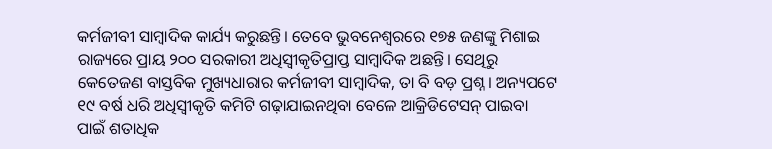କର୍ମଜୀବୀ ସାମ୍ବାଦିକ କାର୍ଯ୍ୟ କରୁଛନ୍ତି। ତେବେ ଭୁବନେଶ୍ୱରରେ ୧୭୫ ଜଣଙ୍କୁ ମିଶାଇ ରାଜ୍ୟରେ ପ୍ରାୟ ୨୦୦ ସରକାରୀ ଅଧିସ୍ୱୀକୃତିପ୍ରାପ୍ତ ସାମ୍ବାଦିକ ଅଛନ୍ତି। ସେଥିରୁ କେତେଜଣ ବାସ୍ତବିକ ମୁଖ୍ୟଧାରାର କର୍ମଜୀବୀ ସାମ୍ବାଦିକ, ତା ବି ବଡ଼ ପ୍ରଶ୍ନ। ଅନ୍ୟପଟେ ୧୯ ବର୍ଷ ଧରି ଅଧିସ୍ୱୀକୃତି କମିଟି ଗଢ଼ାଯାଇନଥିବା ବେଳେ ଆକ୍ରିଡିଟେସନ୍ ପାଇବା ପାଇଁ ଶତାଧିକ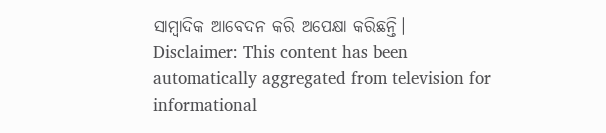ସାମ୍ବାଦିକ ଆବେଦନ କରି ଅପେକ୍ଷା କରିଛନ୍ତି।
Disclaimer: This content has been automatically aggregated from television for informational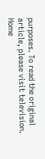purposes. To read the original article, please visit television.
Home